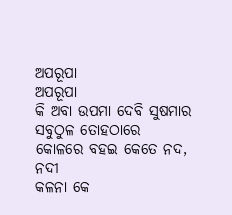ଅପରୂପା
ଅପରୂପା
କି ଅବା ଉପମା ଦେବି ସୁଷମାର
ସବୁଠୁଳ ତୋହଠାରେ
କୋଳରେ ବହଇ କେତେ ନଦ, ନଦୀ
କଳନା କେ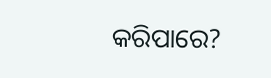କରିପାରେ?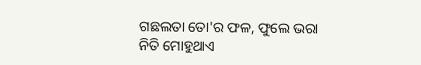ଗଛଲତା ତୋ'ର ଫଳ, ଫୁଲେ ଭରା
ନିତି ମୋହୁଥାଏ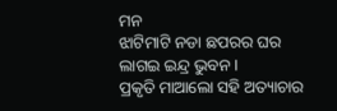ମନ
ଝାଟିମାଟି ନଡା ଛପରର ଘର
ଲାଗଇ ଇନ୍ଦ୍ର ଭୁବନ l
ପ୍ରକୃତି ମାଆଲୋ ସହି ଅତ୍ୟାଚାର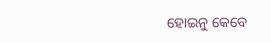ହୋଇନୁ କେବେ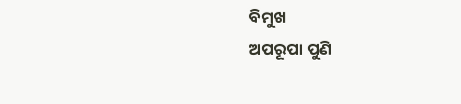ବିମୁଖ
ଅପରୂପା ପୁଣି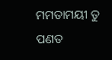ମମତାମୟୀ ତୁ
ପଣତ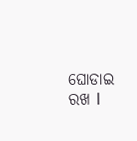ଘୋଡାଇ ରଖ l